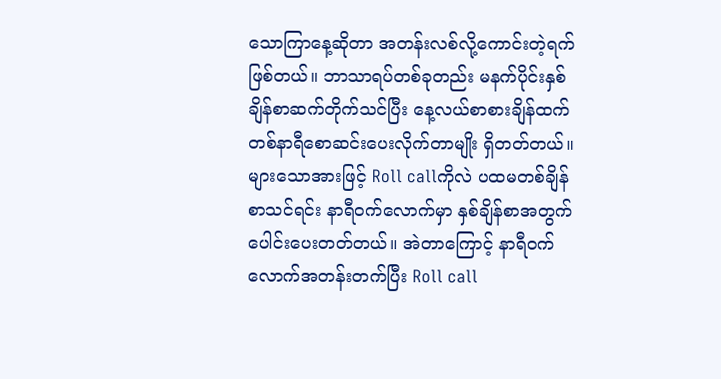သောကြာနေ့ဆိုတာ အတန်းလစ်လို့ကောင်းတဲ့ရက်ဖြစ်တယ်။ ဘာသာရပ်တစ်ခုတည်း မနက်ပိုင်းနှစ်ချိန်စာဆက်တိုက်သင်ပြီး နေ့လယ်စာစားချိန်ထက်တစ်နာရီစောဆင်းပေးလိုက်တာမျိုး ရှိတတ်တယ်။ များသောအားဖြင့် Roll callကိုလဲ ပထမတစ်ချိန်စာသင်ရင်း နာရီဝက်လောက်မှာ နှစ်ချိန်စာအတွက်ပေါင်းပေးတတ်တယ်။ အဲတာကြောင့် နာရီဝက်လောက်အတန်းတက်ပြီး Roll call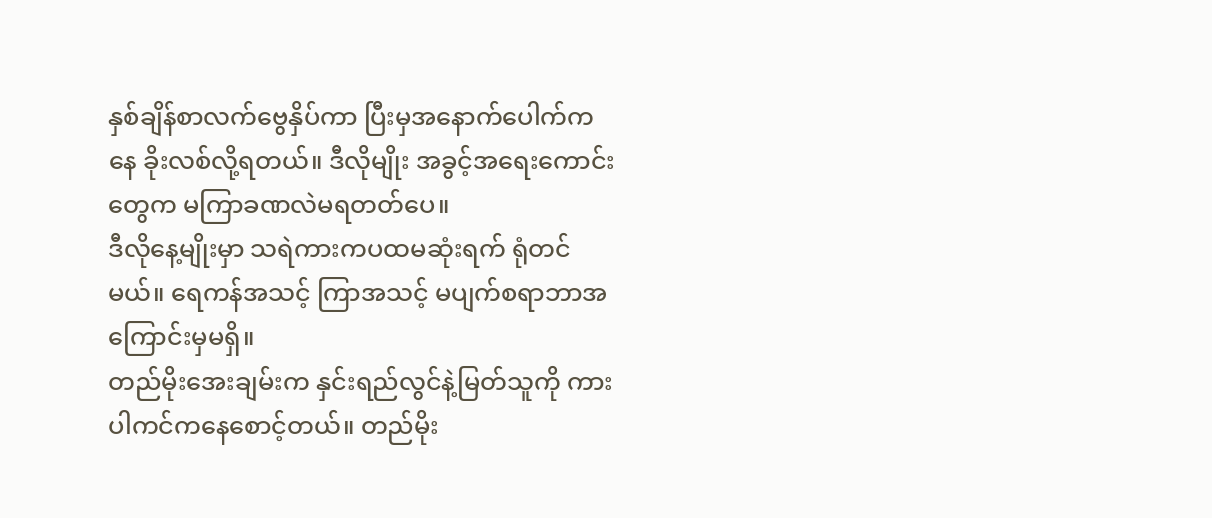နှစ်ချိန်စာလက်ဗွေနှိပ်ကာ ပြီးမှအနောက်ပေါက်ကနေ ခိုးလစ်လို့ရတယ်။ ဒီလိုမျိုး အခွင့်အရေးကောင်းတွေက မကြာခဏလဲမရတတ်ပေ။
ဒီလိုနေ့မျိုးမှာ သရဲကားကပထမဆုံးရက် ရုံတင်မယ်။ ရေကန်အသင့် ကြာအသင့် မပျက်စရာဘာအကြောင်းမှမရှိ။
တည်မိုးအေးချမ်းက နှင်းရည်လွင်နဲ့မြတ်သူကို ကားပါကင်ကနေစောင့်တယ်။ တည်မိုး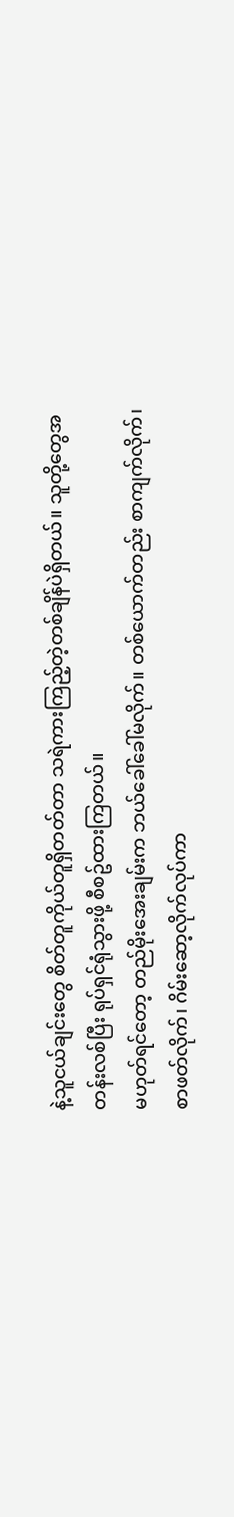နဲ့သူငယ်ချင်းတွေ စိတ်တူကိုယ်တူရှိတတ်တာ သရဲကားကြည့်တဲ့တစ်ချိန်ပဲရှိတယ်။ သူတို့တွေအတန်းလစ်ပြီး ရုပ်ရှင်ရုံသွားဖို့ စီစဥ်ထားကြတယ်။
မဟုတ်ရင်တော့ တည်မိုးအေးချမ်းက ဘယ်ခေါ်ခေါ်မလိုက်။ တစ်ယောက်တည်း စာကျက်လိုက်၊စာဖတ်လိုက်၊ ဂိမ်းဆော့လိုက်လုပ်ကာ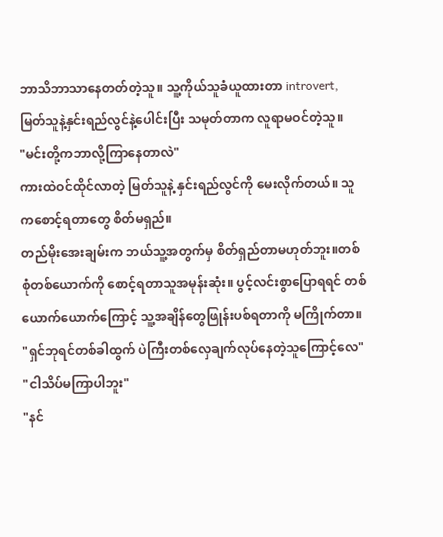ဘာသိဘာသာနေတတ်တဲ့သူ။ သူ့ကိုယ်သူခံယူထားတာ introvert, မြတ်သူနဲ့နှင်းရည်လွင်နဲ့ပေါင်းပြီး သမုတ်တာက လူရာမဝင်တဲ့သူ။
"မင်းတို့ကဘာလို့ကြာနေတာလဲ"
ကားထဲဝင်ထိုင်လာတဲ့ မြတ်သူနဲ့ နှင်းရည်လွင်ကို မေးလိုက်တယ်။ သူကစောင့်ရတာတွေ စိတ်မရှည်။
တည်မိုးအေးချမ်းက ဘယ်သူ့အတွက်မှ စိတ်ရှည်တာမဟုတ်ဘူး။တစ်စုံတစ်ယောက်ကို စောင့်ရတာသူအမုန်းဆုံး။ ပွင့်လင်းစွာပြောရရင် တစ်ယောက်ယောက်ကြောင့် သူ့အချိန်တွေဖြုန်းပစ်ရတာကို မကြိုက်တာ။
"ရှင်ဘုရင်တစ်ခါထွက် ပဲကြီးတစ်လှေချက်လုပ်နေတဲ့သူကြောင့်လေ"
"ငါသိပ်မကြာပါဘူး"
"နင်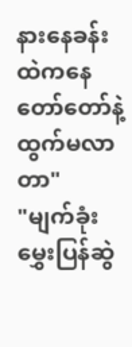နားနေခန်းထဲကနေ တော်တော်နဲ့ထွက်မလာတာ"
"မျက်ခုံးမွှေးပြန်ဆွဲ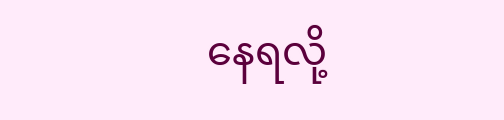နေရလို့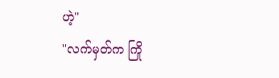ဟဲ့"
"လက်မှတ်က ကြို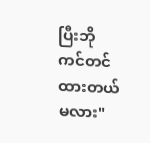ပြီးဘိုကင်တင်ထားတယ်မလား"